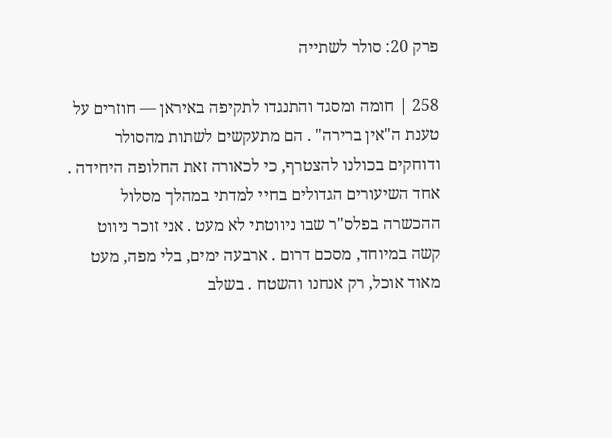פרק 20: סולר לשתייה

258 | חומה ומסגד והתנגדו לתקיפה באיראן — חוזרים על טענת ה"אין ברירה" . הם מתעקשים לשתות מהסולר ודוחקים בכולנו להצטרף, כי לכאורה זאת החלופה היחידה . אחד השיעורים הגדולים בחיי למדתי במהלך מסלול ההכשרה בפלס"ר שבו ניווטתי לא מעט . אני זוכר ניווט קשה במיוחד, מסכם דרום . ארבעה ימים, בלי מפה, מעט מאוד אוכל, רק אנחנו והשטח . בשלב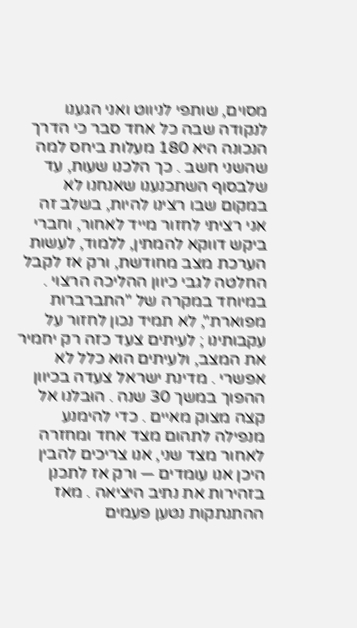מסוים, שותפי לניווט ואני הגענו לנקודה שבה כל אחד סבר כי הדרך הנכונה היא 180 מעלות ביחס למה שהשני חשב . כך הלכנו שעות, עד שלבסוף השתכנענו שאנחנו לא במקום שבו רצינו להיות, בשלב זה אני רציתי לחזור מייד לאחור, וחברי ביקש דווקא להמתין, ללמוד, לעשות הערכת מצב מחודשת, ורק אז לקבל החלטה לגבי כיוון ההליכה הרצוי . במיוחד במקרה של "התברברות מפוארת", לא תמיד נכון לחזור על עקבותינו ; לעיתים צעד כזה רק יחמיר את המצב, ולעיתים הוא כלל לא אפשרי . מדינת ישראל צעדה בכיוון ההפוך במשך 30 שנה . הוּבלנו אל קצה מצוק מאיים . כדי להימנע מנפילה לתהום מצד אחד ומחזרה לאחור מצד שני, אנו צריכים להבין היכן אנו עומדים — ורק אז לתכנן בזהירות את נתיב היציאה . מאז ההתנתקות נטען פעמים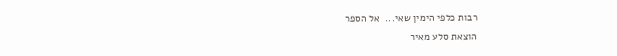רבות כלפי הימין שאי...  אל הספר
הוצאת סלע מאיר